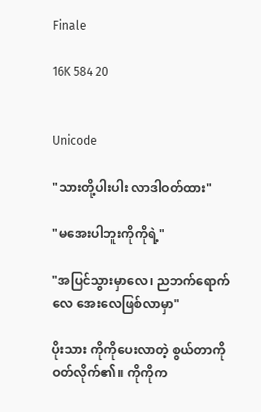Finale

16K 584 20


Unicode

"သားတို့ပါးပါး လာဒါဝတ်ထား"

"မအေးပါဘူးကိုကိုရဲ့"

"အပြင်သွားမှာလေ၊ ညဘက်ရောက်လေ အေးလေဖြစ်လာမှာ"

ပိုးသား ကိုကိုပေးလာတဲ့ စွယ်တာကိုဝတ်လိုက်၏။ ကိုကိုက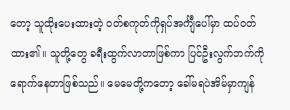တော့ သူထိုးပေးထားတဲ့ ဝတ်စကုတ်ကိုရှပ်အင်္ကျီပေါ်မှာ ထပ်ဝတ်ထား၏။ သူတို့တွေ ခရီးထွက်လာတာဖြစ်ကာ ပြင်ဦးလွက်ဘက်ကိုရောက်နေတာဖြစ်သည်။ မေမေတို့ကတော့ ခေါ်မရပဲအိမ်မှာကျန်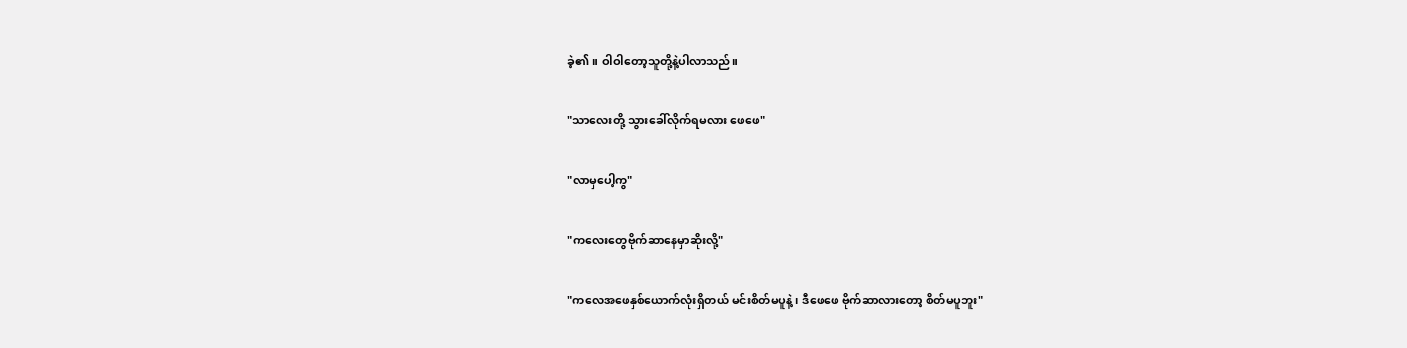ခဲ့၏။ ဝါဝါတော့သူတို့နဲ့ပါလာသည်။

"သာ‌လေးတို့ သွားခေါ်လိုက်ရမလား ဖေဖေ"

"လာမှပေါ့ကွ"

"ကလေးတွေဗိုက်ဆာနေမှာဆိုးလို့"

"ကလေအဖေနှစ်ယောက်လုံးရှိတယ် မင်းစိတ်မပူနဲ့၊ ဒီဖေဖေ ဗိုက်ဆာလားတော့ စိတ်မပူဘူး"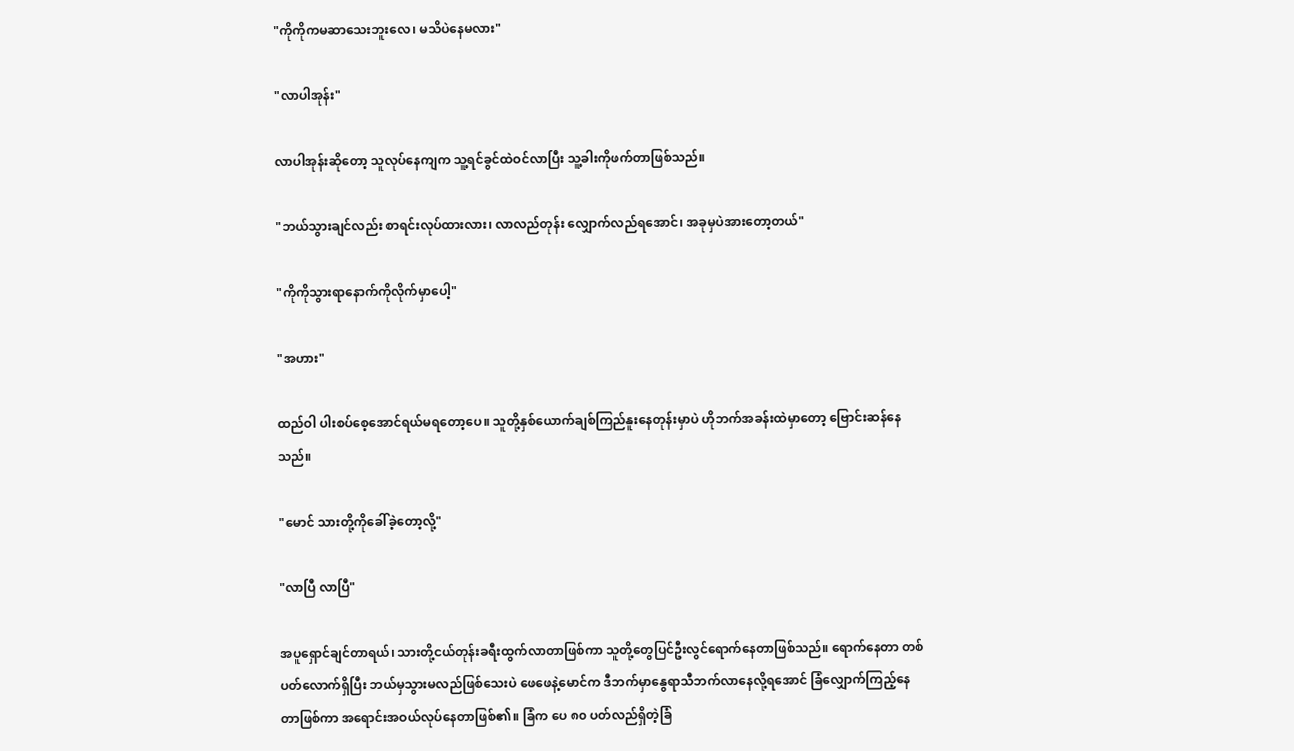"ကိုကိုကမဆာသေးဘူးလေ၊ မသိပဲနေမလား"

"လာပါအုန်း"

လာပါအုန်းဆိုတော့ သူလုပ်နေကျက သူ့ရင်ခွင်ထဲဝင်လာပြီး သူ့ခါးကိုဖက်တာဖြစ်သည်။

"ဘယ်သွားချင်လည်း စာရင်းလုပ်ထားလား၊ လာလည်တုန်း လျှောက်လည်ရအောင်၊ အခုမှပဲအားတော့တယ်"

"ကိုကိုသွားရာနောက်ကိုလိုက်မှာပေါ့"

"အဟား"

ထည်ဝါ ပါးစပ်စေ့အောင်ရယ်မရတော့ပေ။ သူတို့နှစ်ယောက်ချစ်ကြည်နူးနေတုန်းမှာပဲ ဟိုဘက်အခန်းထဲမှာတော့ ဗြောင်းဆန်နေသည်။

"မောင် သားတို့ကိုခေါ်ခဲ့တော့လို့"

"လာပြီ လာပြီ"

အပူရှောင်ချင်တာရယ်၊ သားတို့ငယ်တုန်းခရီးထွက်လာတာဖြစ်ကာ သူတို့တွေပြင်ဦးလွင်ရောက်နေတာဖြစ်သည်။ ရောက်နေတာ တစ်ပတ်လောက်ရှိပြီး ဘယ်မှသွားမလည်ဖြစ်သေးပဲ ဖေဖေနဲ့မောင်က ဒီဘက်မှာနွေရာသီဘက်လာနေလို့ရအောင် ခြံလျှောက်ကြည့်နေတာဖြစ်ကာ အရောင်းအဝယ်လုပ်နေတာဖြစ်၏။ ခြံက‌ ပေ ၈၀ ပတ်လည်ရှိတဲ့ခြံ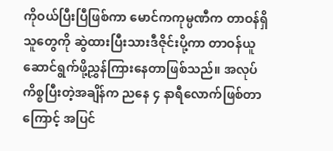ကိုဝယ်ပြီးပြီဖြစ်ကာ မောင်ကကုမ္ပဏီက တာဝန်ရှိသူတွေကို ဆွဲထားပြီးသားဒီဇိုင်းပို့ကာ တာဝန်ယူဆောင်ရွက်ဖို့ညွှန်ကြားနေတာဖြစ်သည်။ အလုပ်ကိစ္စပြီးတဲ့အချိန်က ညနေ ၄ နာရီလောက်ဖြစ်တာကြောင့် အပြင်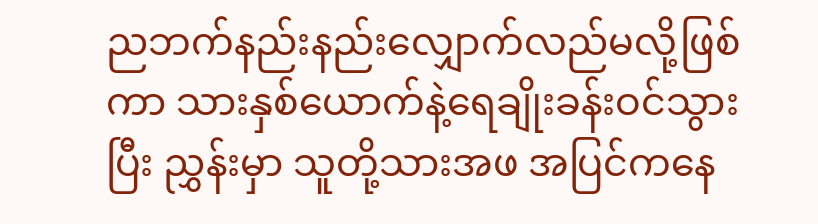ညဘက်နည်းနည်းလျှောက်လည်မလို့ဖြစ်ကာ သားနှစ်ယောက်နဲ့ရေချိုးခန်းဝင်သွားပြီး ညွှန်းမှာ သူတို့သားအဖ အပြင်ကနေ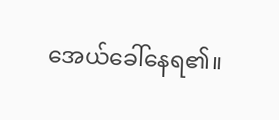အေယ်ခေါ်နေရ၏။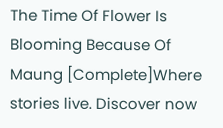The Time Of Flower Is Blooming Because Of Maung [Complete]Where stories live. Discover now